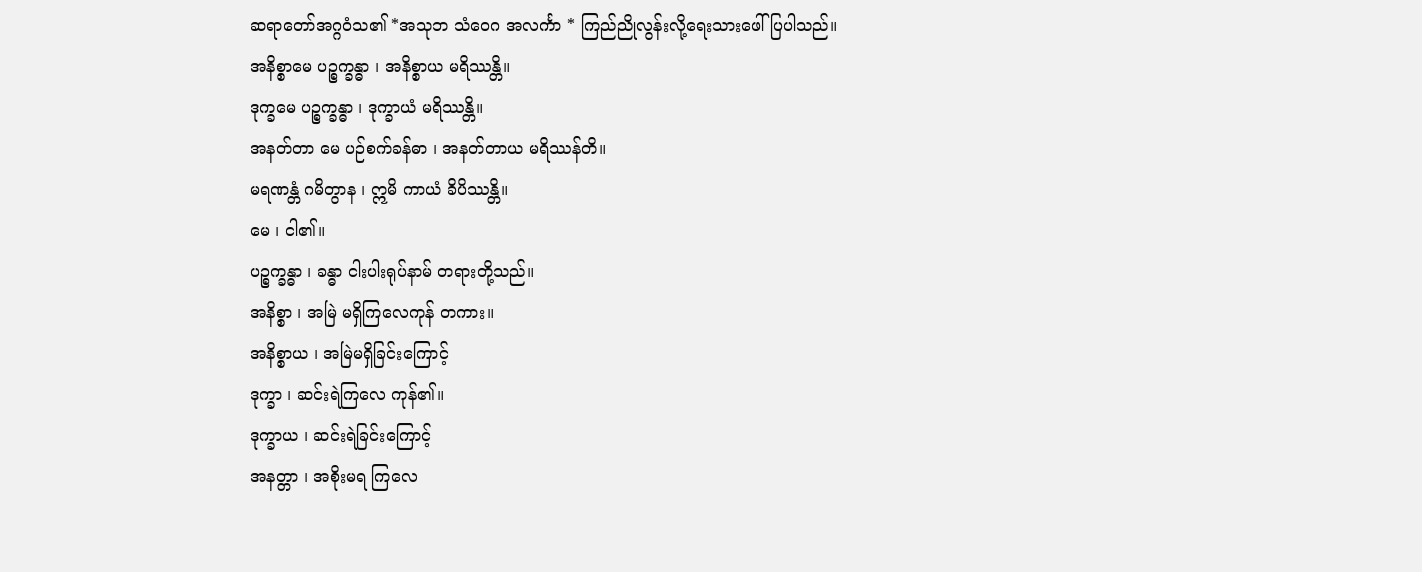ဆရာတော်အဂ္ဂဝံသ၏ *အသုဘ သံဝေဂ အလင်္ကာ * ကြည်ညိုလွန်းလို့ရေးသားဖေါ်ပြပါသည်။
အနိစ္စာမေ ပဉ္စက္ခန္ဓာ ၊ အနိစ္စာယ မရိဿန္တိ။
ဒုက္ခမေ ပဉ္စက္ခန္ဓာ ၊ ဒုက္ခာယံ မရိဿန္တိ။
အနတ်တာ မေ ပဉ်စက်ခန်ဓာ ၊ အနတ်တာယ မရိဿန်တိ။
မရဏန္တံ ဂမိတွာန ၊ ဣမိ ကာယံ ခိပိဿန္တိ။
မေ ၊ ငါ၏။
ပဉ္စက္ခန္ဓာ ၊ ခန္ဓာ ငါးပါးရုပ်နာမ် တရားတို့သည်။
အနိစ္စာ ၊ အမြဲ မရှိကြလေကုန် တကား။
အနိစ္စာယ ၊ အမြဲမရှိခြင်းကြောင့်
ဒုက္ခာ ၊ ဆင်းရဲကြလေ ကုန်၏။
ဒုက္ခာယ ၊ ဆင်းရဲခြင်းကြောင့်
အနတ္တာ ၊ အစိုးမရ ကြလေ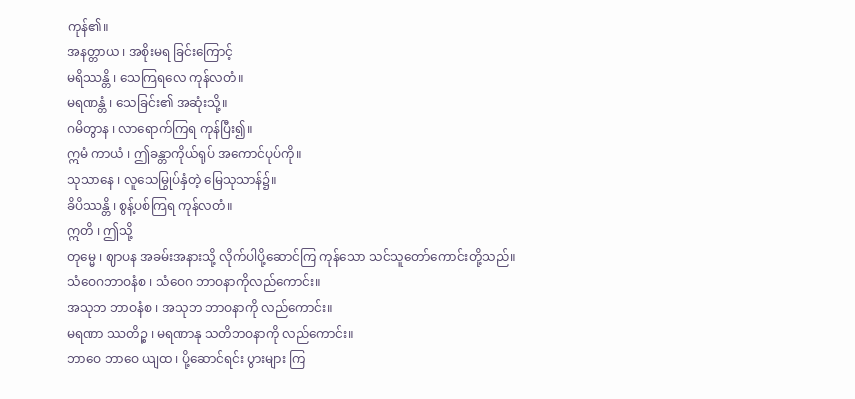ကုန်၏။
အနတ္တာယ ၊ အစိုးမရ ခြင်းကြောင့်
မရိဿန္တိ ၊ သေကြရလေ ကုန်လတံ။
မရဏန္တံ ၊ သေခြင်း၏ အဆုံးသို့။
ဂမိတွာန ၊ လာရောက်ကြရ ကုန်ပြီး၍။
ဣမံ ကာယံ ၊ ဤခန္တာကိုယ်ရုပ် အကောင်ပုပ်ကို။
သုသာနေ ၊ လူသေမြွုပ်နှံတဲ့ မြေသုသာန်၌။
ခိပိဿန္တိ ၊ စွန့်ပစ်ကြရ ကုန်လတံ။
ဣတိ ၊ ဤသို့
တုမ္မေ ၊ ဈာပန အခမ်းအနားသို့ လိုက်ပါပို့ဆောင်ကြ ကုန်သော သင်သူတော်ကောင်းတို့သည်။
သံဝေဂဘာဝနံစ ၊ သံဝေဂ ဘာဝနာကိုလည်ကောင်း။
အသုဘ ဘာဝနံစ ၊ အသုဘ ဘာဝနာကို လည်ကောင်း။
မရဏာ ဿတိဉ္စ ၊ မရဏာနု သတိဘဝနာကို လည်ကောင်း။
ဘာဝေ ဘာဝေ ယျထ ၊ ပို့ဆောင်ရင်း ပွားများ ကြ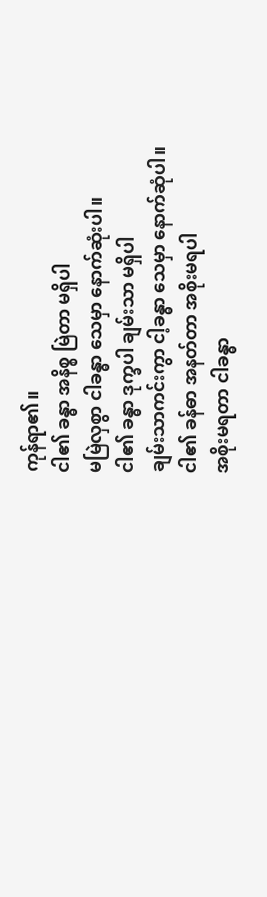ကုန်ရာ၏။
ငါ၏ ခန္ဓာ အနိစ္စ မြဲတာ မရှိပါ
မမြဲလှစွာ ငါခန္ဓာ သေမှာ နောက်ဆုံးပါ။
ငါ၏ ခန္ဓာ ဒုက္ခပါ ချမ်းသာ မရှိပါ
ချမ်းသာကင်းကွာ ငါ့ခန္ဓာ သေမှာ နောက်ဆုံပါ။
ငါ၏ ခန်ဓာ အနတ်တာ အစိုးမရပါ
အစိုးမရတာ ငါခန္ဓာ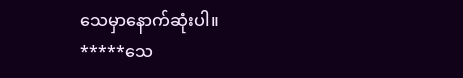သေမှာနောက်ဆုံးပါ။
*****သေ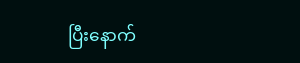ပြီးနောက်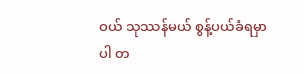ဝယ် သုဿန်မယ် စွန့်ပယ်ခံရမှာပါ တ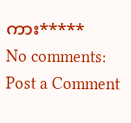ကား*****
No comments:
Post a Comment